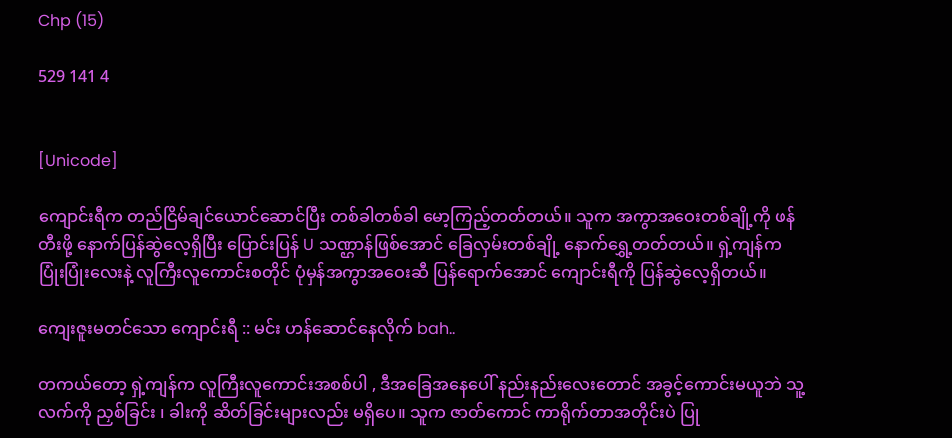Chp (15)

529 141 4


[Unicode]

ကျောင်းရီက တည်ငြိမ်ချင်ယောင်ဆောင်ပြီး တစ်ခါတစ်ခါ မော့ကြည့်တတ်တယ်။ သူက အကွာအဝေးတစ်ချို့ကို ဖန်တီးဖို့ နောက်ပြန်ဆွဲလေ့ရှိပြီး ပြောင်းပြန် U သဏ္ဌာန်ဖြစ်အောင် ခြေလှမ်းတစ်ချို့ နောက်ရွှေ့တတ်တယ်။ ရှဲ့ကျန်က ပြုံးပြုံးလေးနဲ့ လူကြီးလူကောင်းစတိုင် ပုံမှန်အကွာအဝေးဆီ ပြန်ရောက်အောင် ကျောင်းရီကို ပြန်ဆွဲလေ့ရှိတယ်။

ကျေးဇူးမတင်သော ကျောင်းရီ :: မင်း ဟန်ဆောင်နေလိုက် bah..

တကယ်တော့ ရှဲ့ကျန်က လူကြီးလူကောင်းအစစ်ပါ , ဒီအခြေအနေပေါ် နည်းနည်းလေးတောင် အခွင့်ကောင်းမယူဘဲ သူ့လက်ကို ညှစ်ခြင်း ၊ ခါးကို ဆိတ်ခြင်းများလည်း မရှိပေ။ သူက ဇာတ်ကောင် ကာရိုက်တာအတိုင်းပဲ ပြု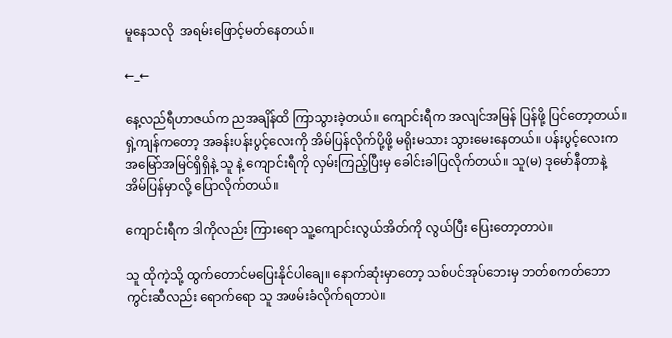မူနေသလို  အရမ်း‌ဖြောင့်မတ်နေတယ်။

←_←

နေ့လည်ရီဟာဇယ်က ညအချိန်ထိ ကြာသွားခဲ့တယ်။ ကျောင်းရီက အလျင်အမြန် ပြန်ဖို့ ပြင်တော့တယ်။ ရှဲ့ကျန်ကတော့ အခန်းပန်းပွင့်လေးကို အိမ်ပြန်လိုက်ပို့ဖို့ မရိုးမသား သွားမေးနေတယ်။ ပန်းပွင့်လေးက အမြော်အမြင်ရှိရှိနဲ့ သူ နဲ့ ကျောင်းရီကို လှမ်းကြည့်ပြီးမှ ခေါင်းခါပြလိုက်တယ်။ သူ(မ) ဒုမော်နီတာနဲ့ အိမ်ပြန်မှာလို့ ပြောလိုက်တယ်။

ကျောင်းရီက ဒါကိုလည်း ကြားရော သူ့ကျောင်းလွယ်အိတ်ကို လွယ်ပြီး ပြေးတော့တာပဲ။

သူ ထိုကဲ့သို့ ထွက်တောင်မပြေးနိုင်ပါချေ။ နောက်ဆုံးမှာတော့ သစ်ပင်အုပ်ဘေးမှ ဘတ်စကတ်ဘောကွင်းဆီလည်း ရောက်ရော သူ အဖမ်းခံလိုက်ရတာပဲ။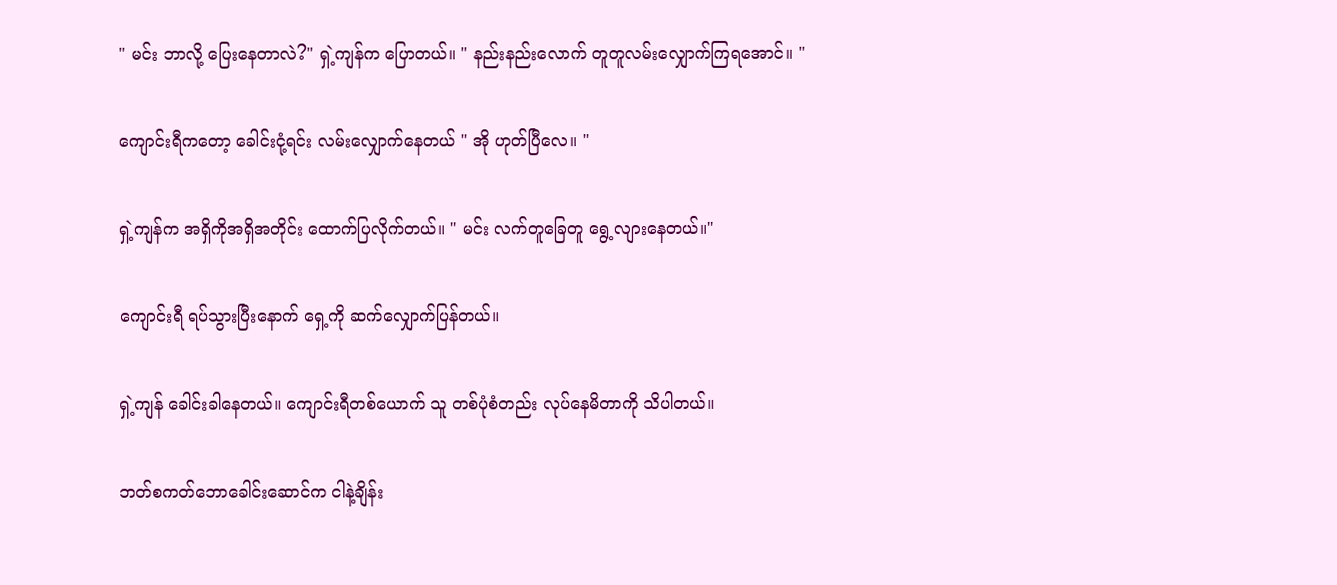" မင်း ဘာလို့ ပြေးနေတာလဲ?" ရှဲ့ကျန်က ပြောတယ်။ " နည်းနည်းလောက် တူတူလမ်းလျှောက်ကြရအောင်။ "

ကျောင်းရီကတော့ ခေါင်းငုံ့ရင်း လမ်းလျှောက်နေတယ် " အို ဟုတ်ပြီလေ။ "

ရှဲ့ကျန်က အရှိကိုအရှိအတိုင်း ထောက်ပြလိုက်တယ်။ " မင်း လက်တူခြေတူ ရွေ့လျားနေတယ်။"

ကျောင်းရီ ရပ်သွားပြီးနောက် ရှေ့ကို ဆက်လျှောက်ပြန်တယ်။

ရှဲ့ကျန် ခေါင်းခါနေတယ်။ ကျောင်းရီတစ်ယောက် သူ တစ်ပုံစံတည်း လုပ်နေမိတာကို သိပါတယ်။

ဘတ်စကတ်ဘောခေါင်းဆောင်က ငါနဲ့ချိန်း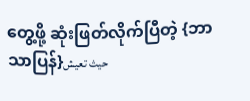တွေ့ဖို့ ဆုံးဖြတ်လိုက်ပြီတဲ့ {ဘာသာပြန်}حيث تعيش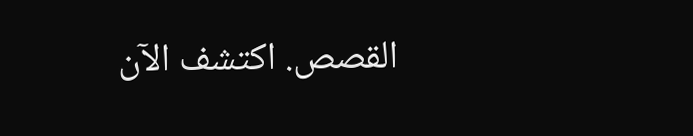القصص. اكتشف الآن